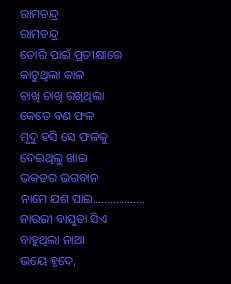ରାମଚନ୍ଦ୍ର
ରାମଚନ୍ଦ୍ର
ତୋରି ପାଇଁ ପ୍ରତୀକ୍ଷାରେ
କାଟୁଥିଲା କାଳ
ଚାଖି ଚାଖି ରଖିଥିଲା
କେତେ ବଣ ଫଳ
ମୃଦୁ ହସି ସେ ଫଳକୁ
ଦେଇଥିଲୁ ଖାଇ
ଭକତର ଭଗବାନ
ନାମେ ଯଶ ପାଇ..................
ନାଉରୀ ବାପୁଡା ସିଏ
ବାହୁଥିଲା ନାଆ
ଭୟେ ହୃଦେ,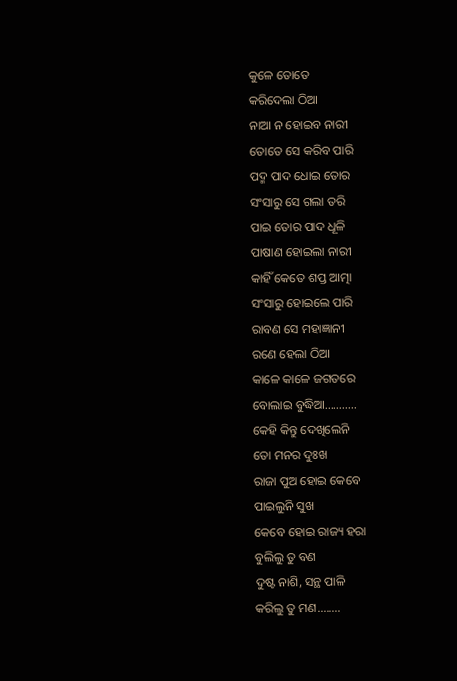କୁଳେ ତୋତେ
କରିଦେଲା ଠିଆ
ନାଆ ନ ହୋଇବ ନାରୀ
ତୋତେ ସେ କରିବ ପାରି
ପଦ୍ମ ପାଦ ଧୋଇ ତୋର
ସଂସାରୁ ସେ ଗଲା ତରି
ପାଇ ତୋର ପାଦ ଧୂଳି
ପାଷାଣ ହୋଇଲା ନାରୀ
କାହିଁ କେତେ ଶପ୍ତ ଆତ୍ମା
ସଂସାରୁ ହୋଇଲେ ପାରି
ରାବଣ ସେ ମହାଜ୍ଞାନୀ
ରଣେ ହେଲା ଠିଆ
କାଳେ କାଳେ ଜଗତରେ
ବୋଲାଇ ବୁଦ୍ଧିଆ...........
କେହି କିନ୍ତୁ ଦେଖିଲେନି
ତୋ ମନର ଦୁଃଖ
ରାଜା ପୁଅ ହୋଇ କେବେ
ପାଇଲୁନି ସୁଖ
କେବେ ହୋଇ ରାଜ୍ୟ ହରା
ବୁଲିଲୁ ତୁ ବଣ
ଦୁଷ୍ଟ ନାଶି, ସନ୍ଥ ପାଳି
କରିଲୁ ତୁ ମଣ........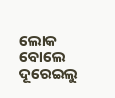ଲୋକ ବୋଲେ ଦୂରେଇଲୁ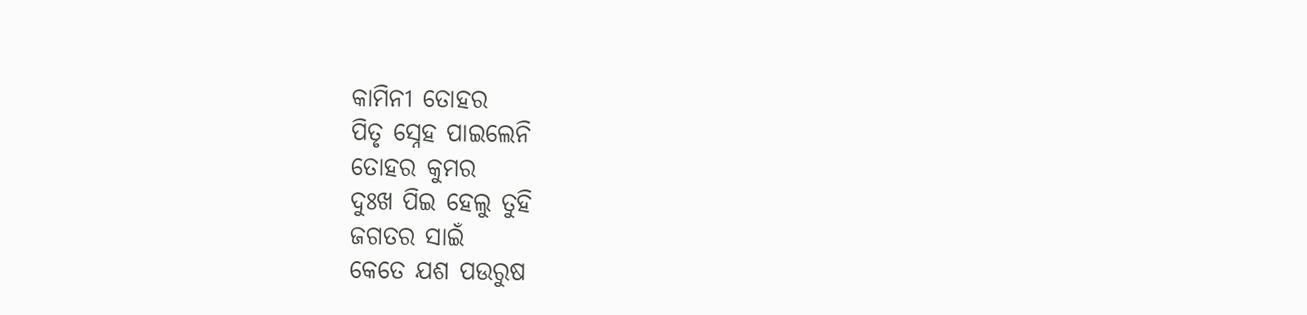କାମିନୀ ତୋହର
ପିତୃ ସ୍ନେହ ପାଇଲେନି
ତୋହର କୁମର
ଦୁଃଖ ପିଇ ହେଲୁ ତୁହି
ଜଗତର ସାଇଁ
କେତେ ଯଶ ପଉରୁଷ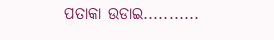ପତାକା ଉଡାଇ...........